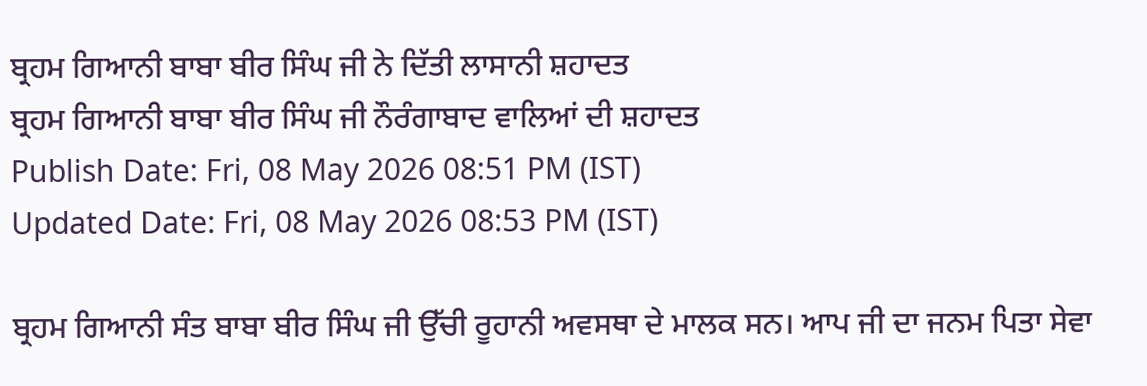ਬ੍ਰਹਮ ਗਿਆਨੀ ਬਾਬਾ ਬੀਰ ਸਿੰਘ ਜੀ ਨੇ ਦਿੱਤੀ ਲਾਸਾਨੀ ਸ਼ਹਾਦਤ
ਬ੍ਰਹਮ ਗਿਆਨੀ ਬਾਬਾ ਬੀਰ ਸਿੰਘ ਜੀ ਨੌਰੰਗਾਬਾਦ ਵਾਲਿਆਂ ਦੀ ਸ਼ਹਾਦਤ
Publish Date: Fri, 08 May 2026 08:51 PM (IST)
Updated Date: Fri, 08 May 2026 08:53 PM (IST)

ਬ੍ਰਹਮ ਗਿਆਨੀ ਸੰਤ ਬਾਬਾ ਬੀਰ ਸਿੰਘ ਜੀ ਉੱਚੀ ਰੂਹਾਨੀ ਅਵਸਥਾ ਦੇ ਮਾਲਕ ਸਨ। ਆਪ ਜੀ ਦਾ ਜਨਮ ਪਿਤਾ ਸੇਵਾ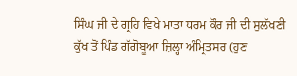ਸਿੰਘ ਜੀ ਦੇ ਗ੍ਰਹਿ ਵਿਖੇ ਮਾਤਾ ਧਰਮ ਕੌਰ ਜੀ ਦੀ ਸੁਲੱਖਣੀ ਕੁੱਖ ਤੋਂ ਪਿੰਡ ਗੱਗੋਬੂਆ ਜ਼ਿਲ੍ਹਾ ਅੰਮ੍ਰਿਤਸਰ (ਹੁਣ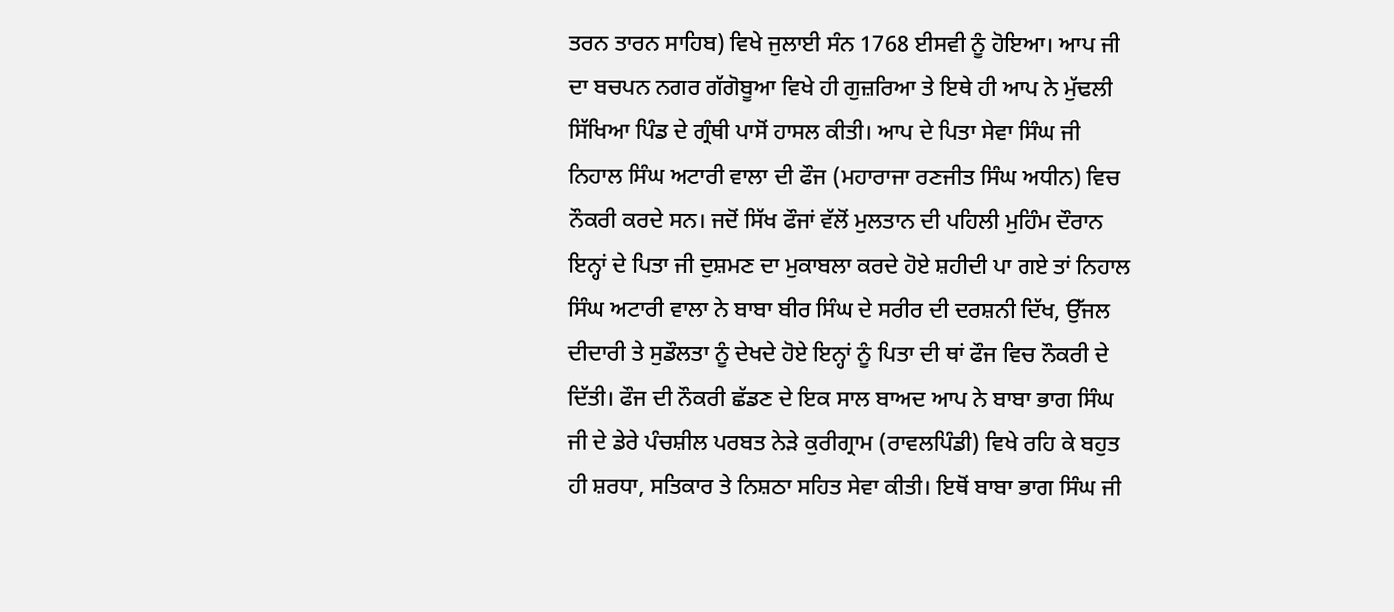ਤਰਨ ਤਾਰਨ ਸਾਹਿਬ) ਵਿਖੇ ਜੁਲਾਈ ਸੰਨ 1768 ਈਸਵੀ ਨੂੰ ਹੋਇਆ। ਆਪ ਜੀ ਦਾ ਬਚਪਨ ਨਗਰ ਗੱਗੋਬੂਆ ਵਿਖੇ ਹੀ ਗੁਜ਼ਰਿਆ ਤੇ ਇਥੇ ਹੀ ਆਪ ਨੇ ਮੁੱਢਲੀ ਸਿੱਖਿਆ ਪਿੰਡ ਦੇ ਗ੍ਰੰਥੀ ਪਾਸੋਂ ਹਾਸਲ ਕੀਤੀ। ਆਪ ਦੇ ਪਿਤਾ ਸੇਵਾ ਸਿੰਘ ਜੀ ਨਿਹਾਲ ਸਿੰਘ ਅਟਾਰੀ ਵਾਲਾ ਦੀ ਫੌਜ (ਮਹਾਰਾਜਾ ਰਣਜੀਤ ਸਿੰਘ ਅਧੀਨ) ਵਿਚ ਨੌਕਰੀ ਕਰਦੇ ਸਨ। ਜਦੋਂ ਸਿੱਖ ਫੌਜਾਂ ਵੱਲੋਂ ਮੁਲਤਾਨ ਦੀ ਪਹਿਲੀ ਮੁਹਿੰਮ ਦੌਰਾਨ ਇਨ੍ਹਾਂ ਦੇ ਪਿਤਾ ਜੀ ਦੁਸ਼ਮਣ ਦਾ ਮੁਕਾਬਲਾ ਕਰਦੇ ਹੋਏ ਸ਼ਹੀਦੀ ਪਾ ਗਏ ਤਾਂ ਨਿਹਾਲ ਸਿੰਘ ਅਟਾਰੀ ਵਾਲਾ ਨੇ ਬਾਬਾ ਬੀਰ ਸਿੰਘ ਦੇ ਸਰੀਰ ਦੀ ਦਰਸ਼ਨੀ ਦਿੱਖ, ਉੱਜਲ ਦੀਦਾਰੀ ਤੇ ਸੁਡੌਲਤਾ ਨੂੰ ਦੇਖਦੇ ਹੋਏ ਇਨ੍ਹਾਂ ਨੂੰ ਪਿਤਾ ਦੀ ਥਾਂ ਫੌਜ ਵਿਚ ਨੌਕਰੀ ਦੇ ਦਿੱਤੀ। ਫੌਜ ਦੀ ਨੌਕਰੀ ਛੱਡਣ ਦੇ ਇਕ ਸਾਲ ਬਾਅਦ ਆਪ ਨੇ ਬਾਬਾ ਭਾਗ ਸਿੰਘ ਜੀ ਦੇ ਡੇਰੇ ਪੰਚਸ਼ੀਲ ਪਰਬਤ ਨੇੜੇ ਕੁਰੀਗ੍ਰਾਮ (ਰਾਵਲਪਿੰਡੀ) ਵਿਖੇ ਰਹਿ ਕੇ ਬਹੁਤ ਹੀ ਸ਼ਰਧਾ, ਸਤਿਕਾਰ ਤੇ ਨਿਸ਼ਠਾ ਸਹਿਤ ਸੇਵਾ ਕੀਤੀ। ਇਥੋਂ ਬਾਬਾ ਭਾਗ ਸਿੰਘ ਜੀ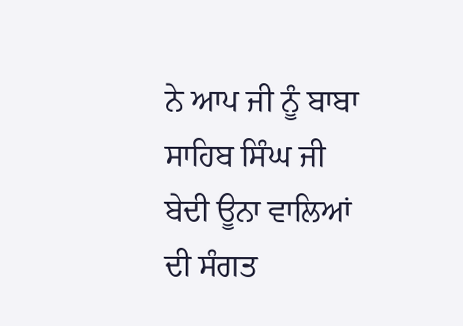ਨੇ ਆਪ ਜੀ ਨੂੰ ਬਾਬਾ ਸਾਹਿਬ ਸਿੰਘ ਜੀ ਬੇਦੀ ਊਨਾ ਵਾਲਿਆਂ ਦੀ ਸੰਗਤ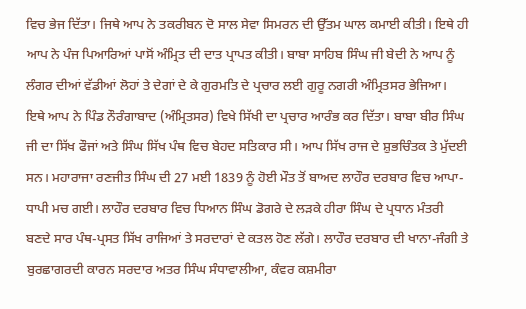ਵਿਚ ਭੇਜ ਦਿੱਤਾ। ਜਿਥੇ ਆਪ ਨੇ ਤਕਰੀਬਨ ਦੋ ਸਾਲ ਸੇਵਾ ਸਿਮਰਨ ਦੀ ਉੱਤਮ ਘਾਲ ਕਮਾਈ ਕੀਤੀ। ਇਥੇ ਹੀ ਆਪ ਨੇ ਪੰਜ ਪਿਆਰਿਆਂ ਪਾਸੋਂ ਅੰਮ੍ਰਿਤ ਦੀ ਦਾਤ ਪ੍ਰਾਪਤ ਕੀਤੀ। ਬਾਬਾ ਸਾਹਿਬ ਸਿੰਘ ਜੀ ਬੇਦੀ ਨੇ ਆਪ ਨੂੰ ਲੰਗਰ ਦੀਆਂ ਵੱਡੀਆਂ ਲੋਹਾਂ ਤੇ ਦੇਗਾਂ ਦੇ ਕੇ ਗੁਰਮਤਿ ਦੇ ਪ੍ਰਚਾਰ ਲਈ ਗੁਰੂ ਨਗਰੀ ਅੰਮ੍ਰਿਤਸਰ ਭੇਜਿਆ। ਇਥੇ ਆਪ ਨੇ ਪਿੰਡ ਨੌਰੰਗਾਬਾਦ (ਅੰਮ੍ਰਿਤਸਰ) ਵਿਖੇ ਸਿੱਖੀ ਦਾ ਪ੍ਰਚਾਰ ਆਰੰਭ ਕਰ ਦਿੱਤਾ। ਬਾਬਾ ਬੀਰ ਸਿੰਘ ਜੀ ਦਾ ਸਿੱਖ ਫੌਜਾਂ ਅਤੇ ਸਿੰਘ ਸਿੱਖ ਪੰਥ ਵਿਚ ਬੇਹਦ ਸਤਿਕਾਰ ਸੀ। ਆਪ ਸਿੱਖ ਰਾਜ ਦੇ ਸ਼ੁਭਚਿੰਤਕ ਤੇ ਮੁੱਦਈ ਸਨ। ਮਹਾਰਾਜਾ ਰਣਜੀਤ ਸਿੰਘ ਦੀ 27 ਮਈ 1839 ਨੂੰ ਹੋਈ ਮੌਤ ਤੋਂ ਬਾਅਦ ਲਾਹੌਰ ਦਰਬਾਰ ਵਿਚ ਆਪਾ-ਧਾਪੀ ਮਚ ਗਈ। ਲਾਹੌਰ ਦਰਬਾਰ ਵਿਚ ਧਿਆਨ ਸਿੰਘ ਡੋਗਰੇ ਦੇ ਲੜਕੇ ਹੀਰਾ ਸਿੰਘ ਦੇ ਪ੍ਰਧਾਨ ਮੰਤਰੀ ਬਣਦੇ ਸਾਰ ਪੰਥ-ਪ੍ਰਸਤ ਸਿੱਖ ਰਾਜਿਆਂ ਤੇ ਸਰਦਾਰਾਂ ਦੇ ਕਤਲ ਹੋਣ ਲੱਗੇ। ਲਾਹੌਰ ਦਰਬਾਰ ਦੀ ਖਾਨਾ-ਜੰਗੀ ਤੇ ਬੁਰਛਾਗਰਦੀ ਕਾਰਨ ਸਰਦਾਰ ਅਤਰ ਸਿੰਘ ਸੰਧਾਵਾਲੀਆ, ਕੰਵਰ ਕਸ਼ਮੀਰਾ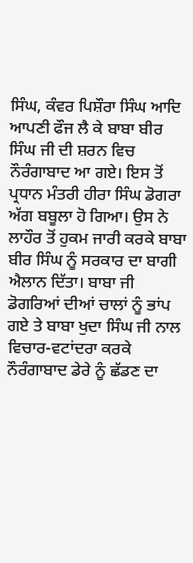ਸਿੰਘ, ਕੰਵਰ ਪਿਸ਼ੌਰਾ ਸਿੰਘ ਆਦਿ ਆਪਣੀ ਫੌਜ ਲੈ ਕੇ ਬਾਬਾ ਬੀਰ ਸਿੰਘ ਜੀ ਦੀ ਸ਼ਰਨ ਵਿਚ ਨੌਰੰਗਾਬਾਦ ਆ ਗਏ। ਇਸ ਤੋਂ ਪ੍ਰਧਾਨ ਮੰਤਰੀ ਹੀਰਾ ਸਿੰਘ ਡੋਗਰਾ ਅੱਗ ਬਬੂਲਾ ਹੋ ਗਿਆ। ਉਸ ਨੇ ਲਾਹੌਰ ਤੋਂ ਹੁਕਮ ਜਾਰੀ ਕਰਕੇ ਬਾਬਾ ਬੀਰ ਸਿੰਘ ਨੂੰ ਸਰਕਾਰ ਦਾ ਬਾਗੀ ਐਲਾਨ ਦਿੱਤਾ। ਬਾਬਾ ਜੀ ਡੋਗਰਿਆਂ ਦੀਆਂ ਚਾਲਾਂ ਨੂੰ ਭਾਂਪ ਗਏ ਤੇ ਬਾਬਾ ਖੁਦਾ ਸਿੰਘ ਜੀ ਨਾਲ ਵਿਚਾਰ-ਵਟਾਂਦਰਾ ਕਰਕੇ ਨੌਰੰਗਾਬਾਦ ਡੇਰੇ ਨੂੰ ਛੱਡਣ ਦਾ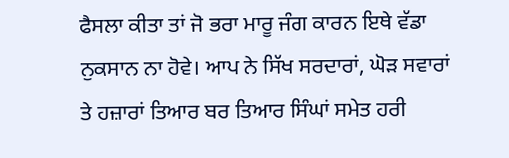ਫੈਸਲਾ ਕੀਤਾ ਤਾਂ ਜੋ ਭਰਾ ਮਾਰੂ ਜੰਗ ਕਾਰਨ ਇਥੇ ਵੱਡਾ ਨੁਕਸਾਨ ਨਾ ਹੋਵੇ। ਆਪ ਨੇ ਸਿੱਖ ਸਰਦਾਰਾਂ, ਘੋੜ ਸਵਾਰਾਂ ਤੇ ਹਜ਼ਾਰਾਂ ਤਿਆਰ ਬਰ ਤਿਆਰ ਸਿੰਘਾਂ ਸਮੇਤ ਹਰੀ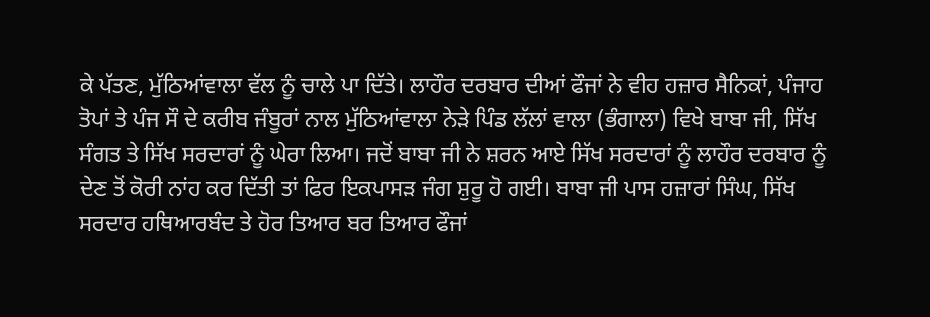ਕੇ ਪੱਤਣ, ਮੁੱਠਿਆਂਵਾਲਾ ਵੱਲ ਨੂੰ ਚਾਲੇ ਪਾ ਦਿੱਤੇ। ਲਾਹੌਰ ਦਰਬਾਰ ਦੀਆਂ ਫੌਜਾਂ ਨੇ ਵੀਹ ਹਜ਼ਾਰ ਸੈਨਿਕਾਂ, ਪੰਜਾਹ ਤੋਪਾਂ ਤੇ ਪੰਜ ਸੌ ਦੇ ਕਰੀਬ ਜੰਬੂਰਾਂ ਨਾਲ ਮੁੱਠਿਆਂਵਾਲਾ ਨੇੜੇ ਪਿੰਡ ਲੱਲਾਂ ਵਾਲਾ (ਭੰਗਾਲਾ) ਵਿਖੇ ਬਾਬਾ ਜੀ, ਸਿੱਖ ਸੰਗਤ ਤੇ ਸਿੱਖ ਸਰਦਾਰਾਂ ਨੂੰ ਘੇਰਾ ਲਿਆ। ਜਦੋਂ ਬਾਬਾ ਜੀ ਨੇ ਸ਼ਰਨ ਆਏ ਸਿੱਖ ਸਰਦਾਰਾਂ ਨੂੰ ਲਾਹੌਰ ਦਰਬਾਰ ਨੂੰ ਦੇਣ ਤੋਂ ਕੋਰੀ ਨਾਂਹ ਕਰ ਦਿੱਤੀ ਤਾਂ ਫਿਰ ਇਕਪਾਸੜ ਜੰਗ ਸ਼ੁਰੂ ਹੋ ਗਈ। ਬਾਬਾ ਜੀ ਪਾਸ ਹਜ਼ਾਰਾਂ ਸਿੰਘ, ਸਿੱਖ ਸਰਦਾਰ ਹਥਿਆਰਬੰਦ ਤੇ ਹੋਰ ਤਿਆਰ ਬਰ ਤਿਆਰ ਫੌਜਾਂ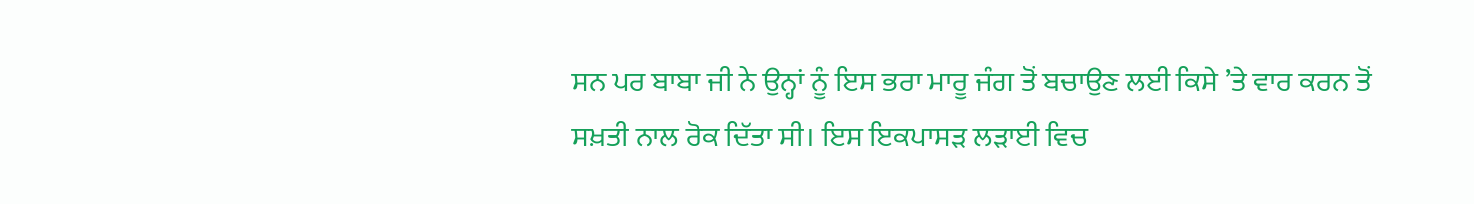ਸਨ ਪਰ ਬਾਬਾ ਜੀ ਨੇ ਉਨ੍ਹਾਂ ਨੂੰ ਇਸ ਭਰਾ ਮਾਰੂ ਜੰਗ ਤੋਂ ਬਚਾਉਣ ਲਈ ਕਿਸੇ ’ਤੇ ਵਾਰ ਕਰਨ ਤੋਂ ਸਖ਼ਤੀ ਨਾਲ ਰੋਕ ਦਿੱਤਾ ਸੀ। ਇਸ ਇਕਪਾਸੜ ਲੜਾਈ ਵਿਚ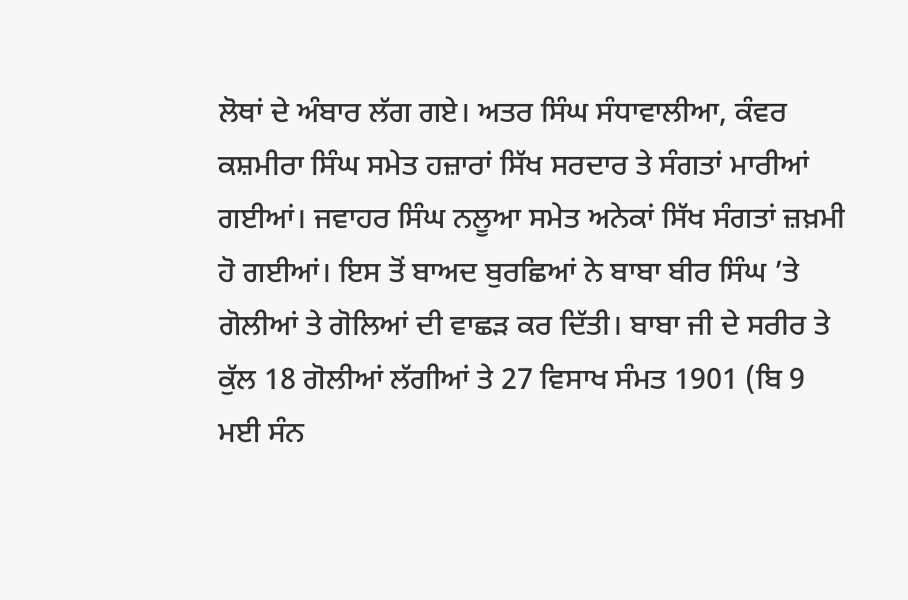ਲੋਥਾਂ ਦੇ ਅੰਬਾਰ ਲੱਗ ਗਏ। ਅਤਰ ਸਿੰਘ ਸੰਧਾਵਾਲੀਆ, ਕੰਵਰ ਕਸ਼ਮੀਰਾ ਸਿੰਘ ਸਮੇਤ ਹਜ਼ਾਰਾਂ ਸਿੱਖ ਸਰਦਾਰ ਤੇ ਸੰਗਤਾਂ ਮਾਰੀਆਂ ਗਈਆਂ। ਜਵਾਹਰ ਸਿੰਘ ਨਲੂਆ ਸਮੇਤ ਅਨੇਕਾਂ ਸਿੱਖ ਸੰਗਤਾਂ ਜ਼ਖ਼ਮੀ ਹੋ ਗਈਆਂ। ਇਸ ਤੋਂ ਬਾਅਦ ਬੁਰਛਿਆਂ ਨੇ ਬਾਬਾ ਬੀਰ ਸਿੰਘ ’ਤੇ ਗੋਲੀਆਂ ਤੇ ਗੋਲਿਆਂ ਦੀ ਵਾਛੜ ਕਰ ਦਿੱਤੀ। ਬਾਬਾ ਜੀ ਦੇ ਸਰੀਰ ਤੇ ਕੁੱਲ 18 ਗੋਲੀਆਂ ਲੱਗੀਆਂ ਤੇ 27 ਵਿਸਾਖ ਸੰਮਤ 1901 (ਬਿ 9 ਮਈ ਸੰਨ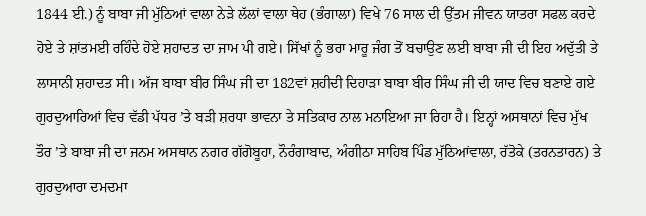1844 ਈ.) ਨੂੰ ਬਾਬਾ ਜੀ ਮੁੱਠਿਆਂ ਵਾਲਾ ਨੇੜੇ ਲੱਲਾਂ ਵਾਲਾ ਥੇਹ (ਭੰਗਾਲਾ) ਵਿਖੇ 76 ਸਾਲ ਦੀ ਉੱਤਮ ਜੀਵਨ ਯਾਤਰਾ ਸਫਲ ਕਰਦੇ ਹੋਏ ਤੇ ਸ਼ਾਂਤਮਈ ਰਹਿੰਦੇ ਹੋਏ ਸ਼ਹਾਦਤ ਦਾ ਜਾਮ ਪੀ ਗਏ। ਸਿੱਖਾਂ ਨੂੰ ਭਰਾ ਮਾਰੂ ਜੰਗ ਤੋਂ ਬਚਾਉਣ ਲਈ ਬਾਬਾ ਜੀ ਦੀ ਇਹ ਅਦੁੱਤੀ ਤੇ ਲਾਸਾਨੀ ਸ਼ਹਾਦਤ ਸੀ। ਅੱਜ ਬਾਬਾ ਬੀਰ ਸਿੰਘ ਜੀ ਦਾ 182ਵਾਂ ਸ਼ਹੀਦੀ ਦਿਹਾੜਾ ਬਾਬਾ ਬੀਰ ਸਿੰਘ ਜੀ ਦੀ ਯਾਦ ਵਿਚ ਬਣਾਏ ਗਏ ਗੁਰਦੁਆਰਿਆਂ ਵਿਚ ਵੱਡੀ ਪੱਧਰ ’ਤੇ ਬੜੀ ਸ਼ਰਧਾ ਭਾਵਨਾ ਤੇ ਸਤਿਕਾਰ ਨਾਲ ਮਨਾਇਆ ਜਾ ਰਿਹਾ ਹੈ। ਇਨ੍ਹਾਂ ਅਸਥਾਨਾਂ ਵਿਚ ਮੁੱਖ ਤੌਰ ’ਤੇ ਬਾਬਾ ਜੀ ਦਾ ਜਨਮ ਅਸਥਾਨ ਨਗਰ ਗੱਗੋਬੂਹਾ, ਨੌਰੰਗਾਬਾਦ, ਅੰਗੀਠਾ ਸਾਹਿਬ ਪਿੰਡ ਮੁੱਠਿਆਂਵਾਲਾ, ਰੱਤੋਕੇ (ਤਰਨਤਾਰਨ) ਤੇ ਗੁਰਦੁਆਰਾ ਦਮਦਮਾ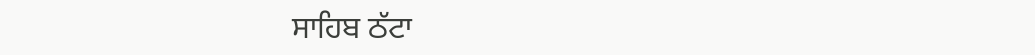ਸਾਹਿਬ ਠੱਟਾ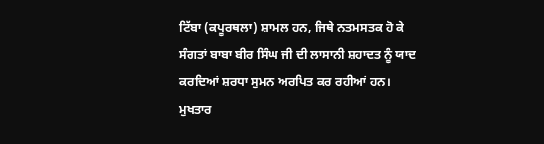ਟਿੱਬਾ (ਕਪੂਰਥਲਾ) ਸ਼ਾਮਲ ਹਨ, ਜਿਥੇ ਨਤਮਸਤਕ ਹੋ ਕੇ ਸੰਗਤਾਂ ਬਾਬਾ ਬੀਰ ਸਿੰਘ ਜੀ ਦੀ ਲਾਸਾਨੀ ਸ਼ਹਾਦਤ ਨੂੰ ਯਾਦ ਕਰਦਿਆਂ ਸ਼ਰਧਾ ਸੁਮਨ ਅਰਪਿਤ ਕਰ ਰਹੀਆਂ ਹਨ। ਮੁਖਤਾਰ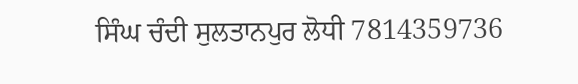ਸਿੰਘ ਚੰਦੀ ਸੁਲਤਾਨਪੁਰ ਲੋਧੀ 7814359736